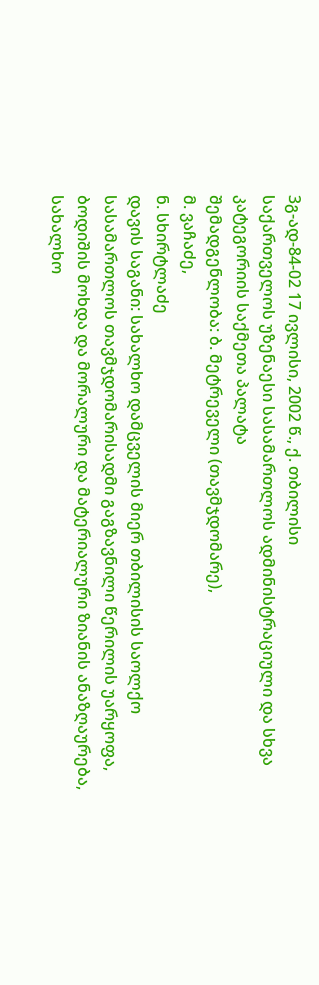3გ-ად-84-02 17 ივლისი, 2002 წ., ქ. თბილისი
საქართველოს უზენაესი სასამართლოს ადმინისტრაციული და სხვა კატეგორიის საქმეთა პალატა
შემადგენლობა: ბ. მეტრეველი (თავმჯდომარე),
მ. ვაჩაძე,
ნ. სხირტლაძე
დავის საგანი: სახალხო დამცველის მიერ თბილისის საოლქო სასამართლოს თავმჯდომარისადმი გაგზავნილი წერილის უარყოფა, ბოდიშის მოხდა და მორალური და მატერიალური ზიანის ანაზღაურება, სახალხო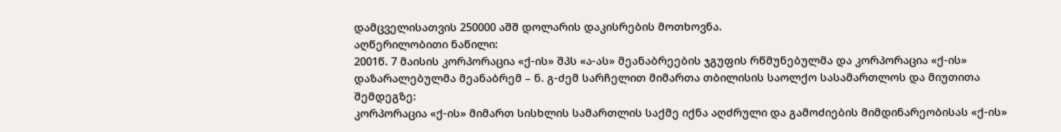დამცველისათვის 250000 აშშ დოლარის დაკისრების მოთხოვნა.
აღწერილობითი ნაწილი:
2001წ. 7 მაისის კორპორაცია «ქ-ის» შპს «ა-ას» მეანაბრეების ჯგუფის რწმუნებულმა და კორპორაცია «ქ-ის» დაზარალებულმა მეანაბრემ – ნ. გ-ძემ სარჩელით მიმართა თბილისის საოლქო სასამართლოს და მიუთითა შემდეგზე:
კორპორაცია «ქ-ის» მიმართ სისხლის სამართლის საქმე იქნა აღძრული და გამოძიების მიმდინარეობისას «ქ-ის»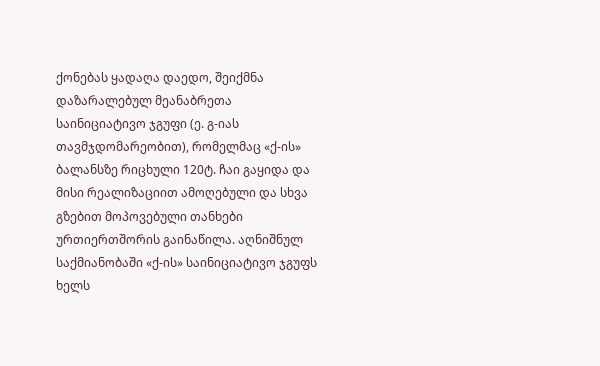ქონებას ყადაღა დაედო, შეიქმნა დაზარალებულ მეანაბრეთა საინიციატივო ჯგუფი (ე. გ-იას თავმჯდომარეობით), რომელმაც «ქ-ის» ბალანსზე რიცხული 120ტ. ჩაი გაყიდა და მისი რეალიზაციით ამოღებული და სხვა გზებით მოპოვებული თანხები ურთიერთშორის გაინაწილა. აღნიშნულ საქმიანობაში «ქ-ის» საინიციატივო ჯგუფს ხელს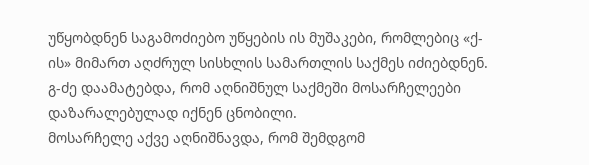უწყობდნენ საგამოძიებო უწყების ის მუშაკები, რომლებიც «ქ-ის» მიმართ აღძრულ სისხლის სამართლის საქმეს იძიებდნენ. გ-ძე დაამატებდა, რომ აღნიშნულ საქმეში მოსარჩელეები დაზარალებულად იქნენ ცნობილი.
მოსარჩელე აქვე აღნიშნავდა, რომ შემდგომ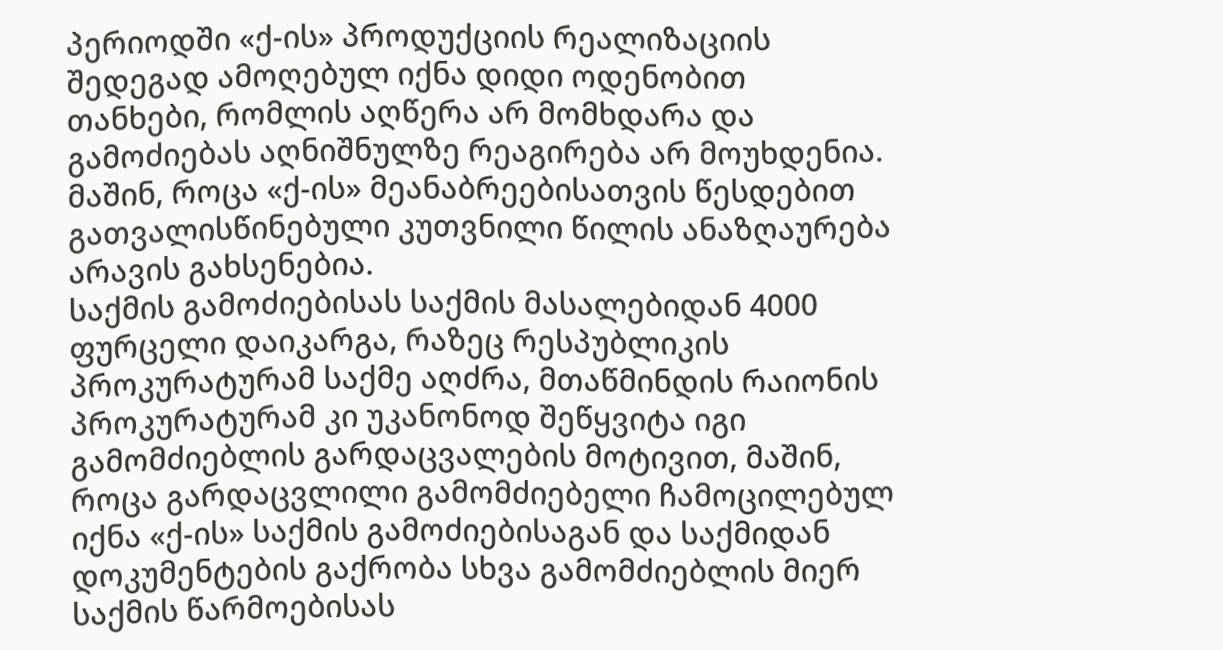პერიოდში «ქ-ის» პროდუქციის რეალიზაციის შედეგად ამოღებულ იქნა დიდი ოდენობით თანხები, რომლის აღწერა არ მომხდარა და გამოძიებას აღნიშნულზე რეაგირება არ მოუხდენია. მაშინ, როცა «ქ-ის» მეანაბრეებისათვის წესდებით გათვალისწინებული კუთვნილი წილის ანაზღაურება არავის გახსენებია.
საქმის გამოძიებისას საქმის მასალებიდან 4000 ფურცელი დაიკარგა, რაზეც რესპუბლიკის პროკურატურამ საქმე აღძრა, მთაწმინდის რაიონის პროკურატურამ კი უკანონოდ შეწყვიტა იგი გამომძიებლის გარდაცვალების მოტივით, მაშინ, როცა გარდაცვლილი გამომძიებელი ჩამოცილებულ იქნა «ქ-ის» საქმის გამოძიებისაგან და საქმიდან დოკუმენტების გაქრობა სხვა გამომძიებლის მიერ საქმის წარმოებისას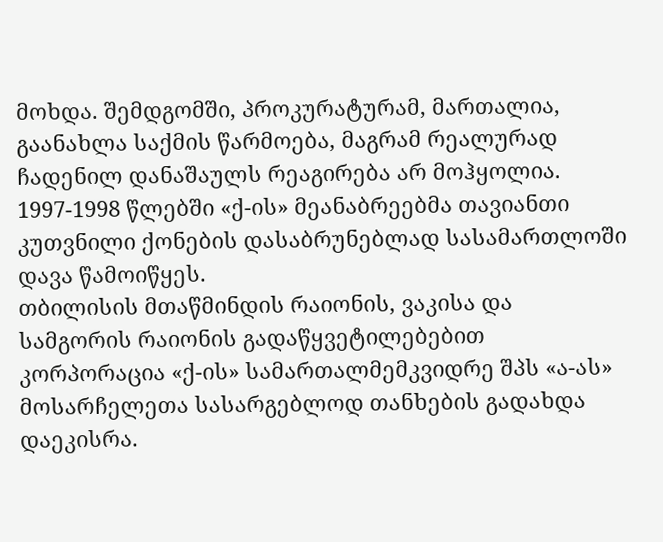მოხდა. შემდგომში, პროკურატურამ, მართალია, გაანახლა საქმის წარმოება, მაგრამ რეალურად ჩადენილ დანაშაულს რეაგირება არ მოჰყოლია.
1997-1998 წლებში «ქ-ის» მეანაბრეებმა თავიანთი კუთვნილი ქონების დასაბრუნებლად სასამართლოში დავა წამოიწყეს.
თბილისის მთაწმინდის რაიონის, ვაკისა და სამგორის რაიონის გადაწყვეტილებებით კორპორაცია «ქ-ის» სამართალმემკვიდრე შპს «ა-ას» მოსარჩელეთა სასარგებლოდ თანხების გადახდა დაეკისრა.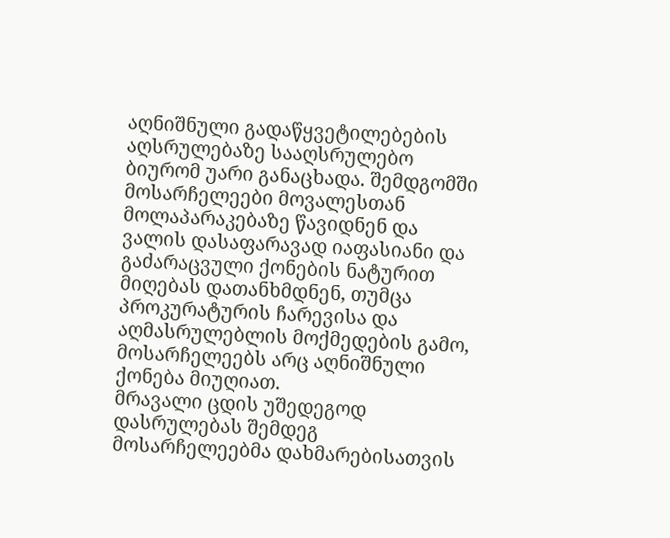აღნიშნული გადაწყვეტილებების აღსრულებაზე სააღსრულებო ბიურომ უარი განაცხადა. შემდგომში მოსარჩელეები მოვალესთან მოლაპარაკებაზე წავიდნენ და ვალის დასაფარავად იაფასიანი და გაძარაცვული ქონების ნატურით მიღებას დათანხმდნენ, თუმცა პროკურატურის ჩარევისა და აღმასრულებლის მოქმედების გამო, მოსარჩელეებს არც აღნიშნული ქონება მიუღიათ.
მრავალი ცდის უშედეგოდ დასრულებას შემდეგ მოსარჩელეებმა დახმარებისათვის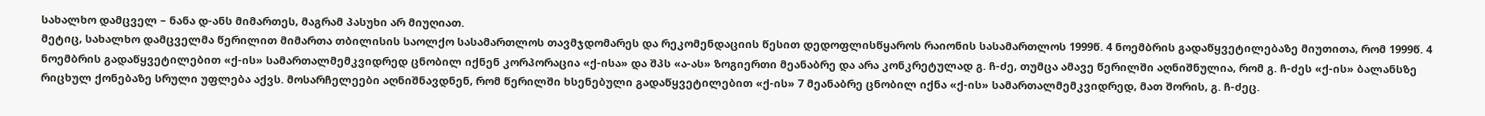სახალხო დამცველ – ნანა დ-ანს მიმართეს, მაგრამ პასუხი არ მიუღიათ.
მეტიც, სახალხო დამცველმა წერილით მიმართა თბილისის საოლქო სასამართლოს თავმჯდომარეს და რეკომენდაციის წესით დედოფლისწყაროს რაიონის სასამართლოს 1999წ. 4 ნოემბრის გადაწყვეტილებაზე მიუთითა, რომ 1999წ. 4 ნოემბრის გადაწყვეტილებით «ქ-ის» სამართალმემკვიდრედ ცნობილ იქნენ კორპორაცია «ქ-ისა» და შპს «ა-ას» ზოგიერთი მეანაბრე და არა კონკრეტულად გ. ჩ-ძე, თუმცა ამავე წერილში აღნიშნულია, რომ გ. ჩ-ძეს «ქ-ის» ბალანსზე რიცხულ ქონებაზე სრული უფლება აქვს. მოსარჩელეები აღნიშნავდნენ, რომ წერილში ხსენებული გადაწყვეტილებით «ქ-ის» 7 მეანაბრე ცნობილ იქნა «ქ-ის» სამართალმემკვიდრედ, მათ შორის, გ. ჩ-ძეც.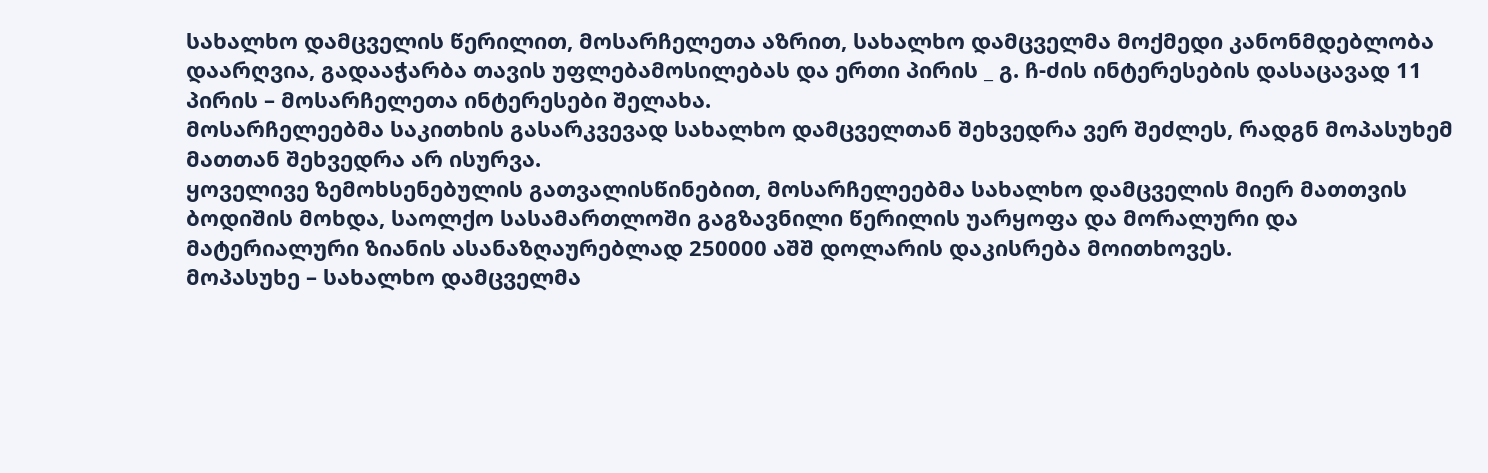სახალხო დამცველის წერილით, მოსარჩელეთა აზრით, სახალხო დამცველმა მოქმედი კანონმდებლობა დაარღვია, გადააჭარბა თავის უფლებამოსილებას და ერთი პირის _ გ. ჩ-ძის ინტერესების დასაცავად 11 პირის – მოსარჩელეთა ინტერესები შელახა.
მოსარჩელეებმა საკითხის გასარკვევად სახალხო დამცველთან შეხვედრა ვერ შეძლეს, რადგნ მოპასუხემ მათთან შეხვედრა არ ისურვა.
ყოველივე ზემოხსენებულის გათვალისწინებით, მოსარჩელეებმა სახალხო დამცველის მიერ მათთვის ბოდიშის მოხდა, საოლქო სასამართლოში გაგზავნილი წერილის უარყოფა და მორალური და მატერიალური ზიანის ასანაზღაურებლად 250000 აშშ დოლარის დაკისრება მოითხოვეს.
მოპასუხე – სახალხო დამცველმა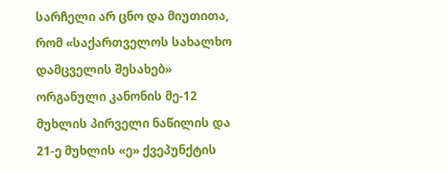სარჩელი არ ცნო და მიუთითა, რომ «საქართველოს სახალხო დამცველის შესახებ» ორგანული კანონის მე-12 მუხლის პირველი ნაწილის და 21-ე მუხლის «ე» ქვეპუნქტის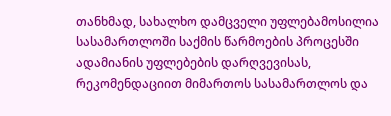თანხმად, სახალხო დამცველი უფლებამოსილია სასამართლოში საქმის წარმოების პროცესში ადამიანის უფლებების დარღვევისას, რეკომენდაციით მიმართოს სასამართლოს და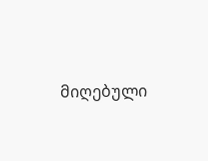მიღებული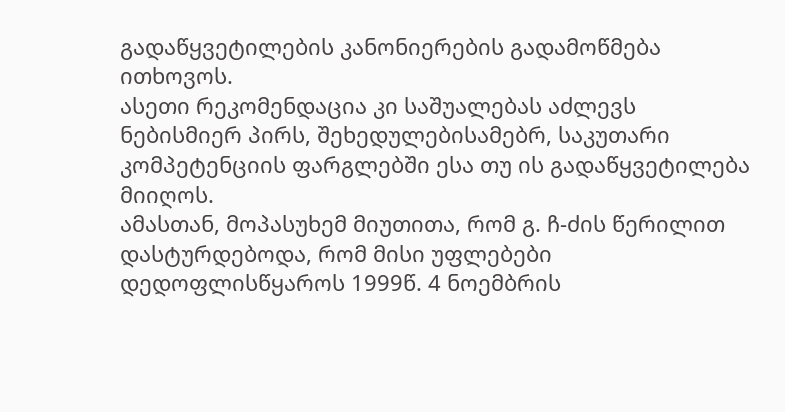გადაწყვეტილების კანონიერების გადამოწმება ითხოვოს.
ასეთი რეკომენდაცია კი საშუალებას აძლევს ნებისმიერ პირს, შეხედულებისამებრ, საკუთარი კომპეტენციის ფარგლებში ესა თუ ის გადაწყვეტილება მიიღოს.
ამასთან, მოპასუხემ მიუთითა, რომ გ. ჩ-ძის წერილით დასტურდებოდა, რომ მისი უფლებები დედოფლისწყაროს 1999წ. 4 ნოემბრის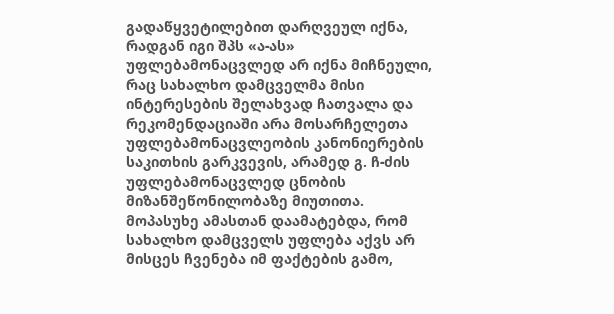გადაწყვეტილებით დარღვეულ იქნა, რადგან იგი შპს «ა-ას» უფლებამონაცვლედ არ იქნა მიჩნეული, რაც სახალხო დამცველმა მისი ინტერესების შელახვად ჩათვალა და რეკომენდაციაში არა მოსარჩელეთა უფლებამონაცვლეობის კანონიერების საკითხის გარკვევის, არამედ გ. ჩ-ძის უფლებამონაცვლედ ცნობის მიზანშეწონილობაზე მიუთითა.
მოპასუხე ამასთან დაამატებდა, რომ სახალხო დამცველს უფლება აქვს არ მისცეს ჩვენება იმ ფაქტების გამო,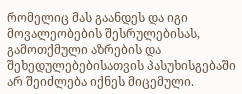რომელიც მას გაანდეს და იგი მოვალეობების შესრულებისას, გამოთქმული აზრების და შეხედულებებისათვის პასუხისგებაში არ შეიძლება იქნეს მიცემული.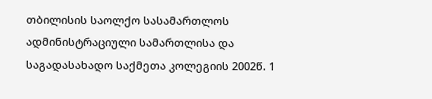თბილისის საოლქო სასამართლოს ადმინისტრაციული სამართლისა და საგადასახადო საქმეთა კოლეგიის 2002წ. 1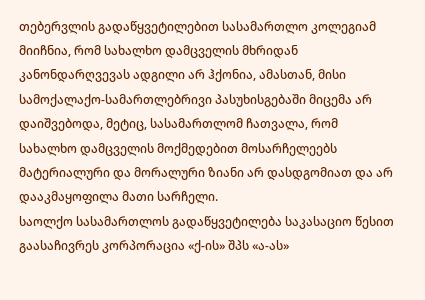თებერვლის გადაწყვეტილებით სასამართლო კოლეგიამ მიიჩნია, რომ სახალხო დამცველის მხრიდან კანონდარღვევას ადგილი არ ჰქონია, ამასთან, მისი სამოქალაქო-სამართლებრივი პასუხისგებაში მიცემა არ დაიშვებოდა, მეტიც, სასამართლომ ჩათვალა, რომ სახალხო დამცველის მოქმედებით მოსარჩელეებს მატერიალური და მორალური ზიანი არ დასდგომიათ და არ დააკმაყოფილა მათი სარჩელი.
საოლქო სასამართლოს გადაწყვეტილება საკასაციო წესით გაასაჩივრეს კორპორაცია «ქ-ის» შპს «ა-ას»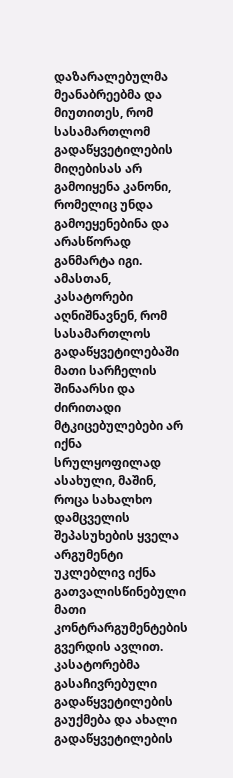დაზარალებულმა მეანაბრეებმა და მიუთითეს, რომ სასამართლომ გადაწყვეტილების მიღებისას არ გამოიყენა კანონი, რომელიც უნდა გამოეყენებინა და არასწორად განმარტა იგი. ამასთან, კასატორები აღნიშნავნენ, რომ სასამართლოს გადაწყვეტილებაში მათი სარჩელის შინაარსი და ძირითადი მტკიცებულებები არ იქნა სრულყოფილად ასახული, მაშინ, როცა სახალხო დამცველის შეპასუხების ყველა არგუმენტი უკლებლივ იქნა გათვალისწინებული მათი კონტრარგუმენტების გვერდის ავლით. კასატორებმა გასაჩივრებული გადაწყვეტილების გაუქმება და ახალი გადაწყვეტილების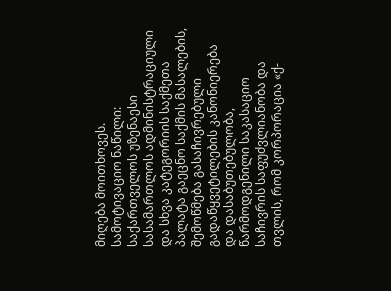მიღება მოითხოვეს.
სამოტივაციო ნაწილი:
საქართველოს უზენაესი სასამართლოს ადმინისტრაციული და სხვა კატეგორიის საქმეთა პალატა გაეცნო საქმის მასალების, შემოწმება გასაჩივრებული გადაწყვეტილების კანონიერება და დასაბუთებულობა, წარმოდგენილი საკასაციო საჩივრის საფუძვლიანობა და თვლის, რომ კორპორაცია «ქ-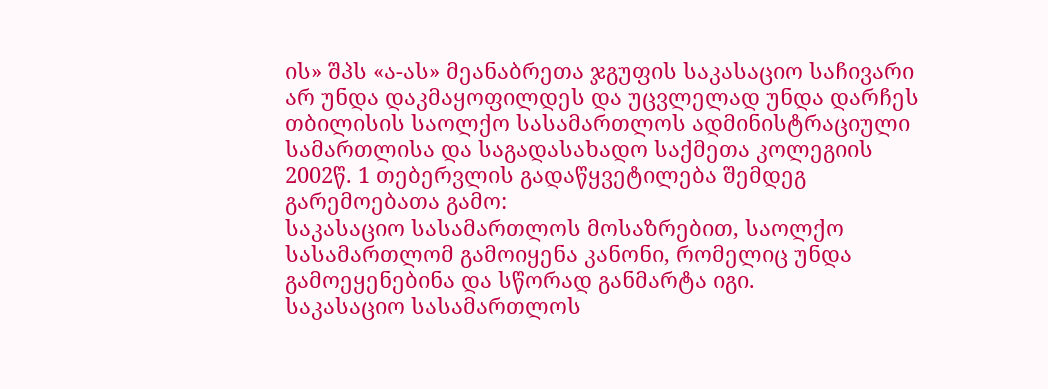ის» შპს «ა-ას» მეანაბრეთა ჯგუფის საკასაციო საჩივარი არ უნდა დაკმაყოფილდეს და უცვლელად უნდა დარჩეს თბილისის საოლქო სასამართლოს ადმინისტრაციული სამართლისა და საგადასახადო საქმეთა კოლეგიის 2002წ. 1 თებერვლის გადაწყვეტილება შემდეგ გარემოებათა გამო:
საკასაციო სასამართლოს მოსაზრებით, საოლქო სასამართლომ გამოიყენა კანონი, რომელიც უნდა გამოეყენებინა და სწორად განმარტა იგი.
საკასაციო სასამართლოს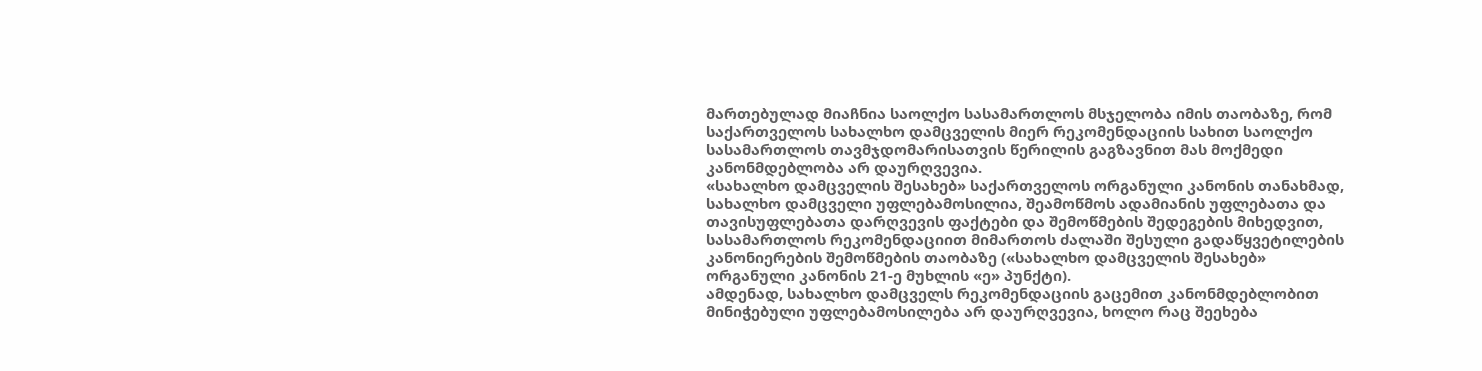მართებულად მიაჩნია საოლქო სასამართლოს მსჯელობა იმის თაობაზე, რომ საქართველოს სახალხო დამცველის მიერ რეკომენდაციის სახით საოლქო სასამართლოს თავმჯდომარისათვის წერილის გაგზავნით მას მოქმედი კანონმდებლობა არ დაურღვევია.
«სახალხო დამცველის შესახებ» საქართველოს ორგანული კანონის თანახმად, სახალხო დამცველი უფლებამოსილია, შეამოწმოს ადამიანის უფლებათა და თავისუფლებათა დარღვევის ფაქტები და შემოწმების შედეგების მიხედვით, სასამართლოს რეკომენდაციით მიმართოს ძალაში შესული გადაწყვეტილების კანონიერების შემოწმების თაობაზე («სახალხო დამცველის შესახებ» ორგანული კანონის 21-ე მუხლის «ე» პუნქტი).
ამდენად, სახალხო დამცველს რეკომენდაციის გაცემით კანონმდებლობით მინიჭებული უფლებამოსილება არ დაურღვევია, ხოლო რაც შეეხება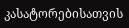კასატორებისათვის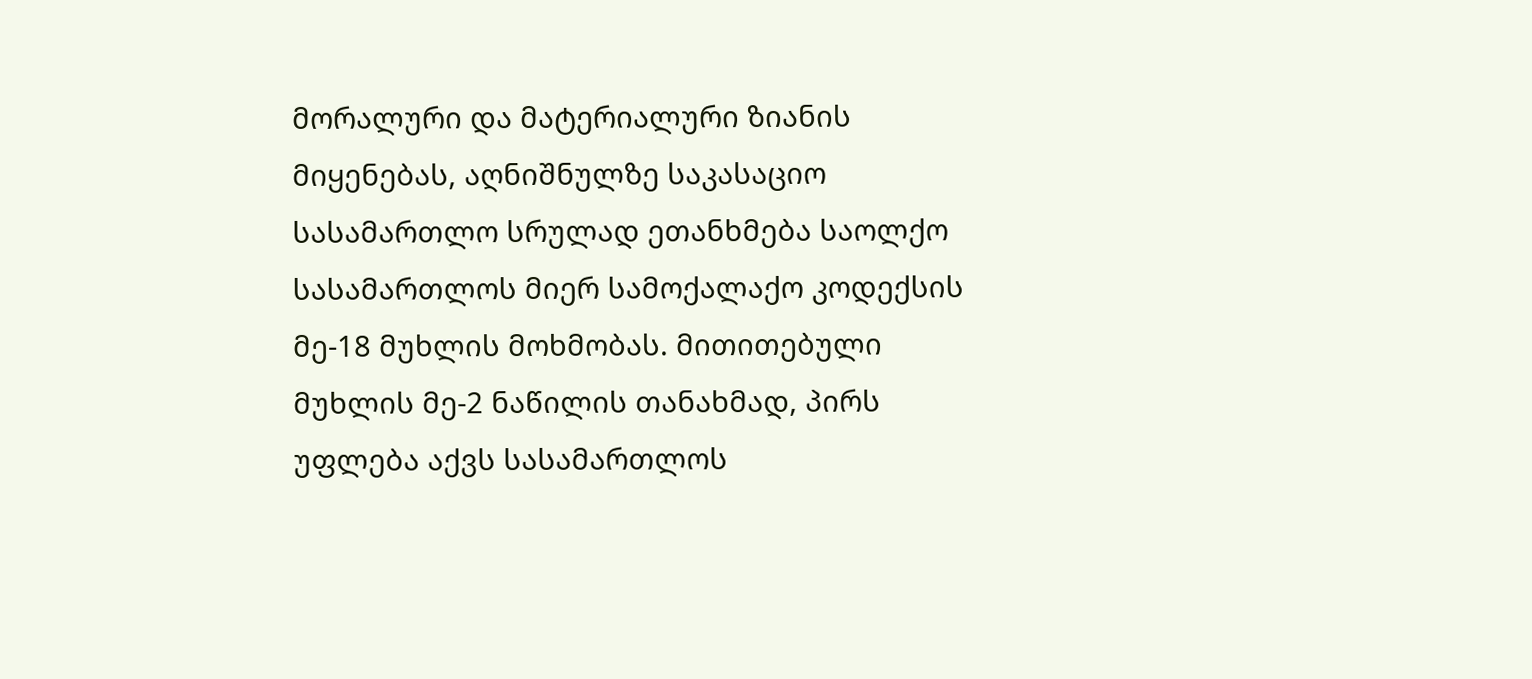მორალური და მატერიალური ზიანის მიყენებას, აღნიშნულზე საკასაციო სასამართლო სრულად ეთანხმება საოლქო სასამართლოს მიერ სამოქალაქო კოდექსის მე-18 მუხლის მოხმობას. მითითებული მუხლის მე-2 ნაწილის თანახმად, პირს უფლება აქვს სასამართლოს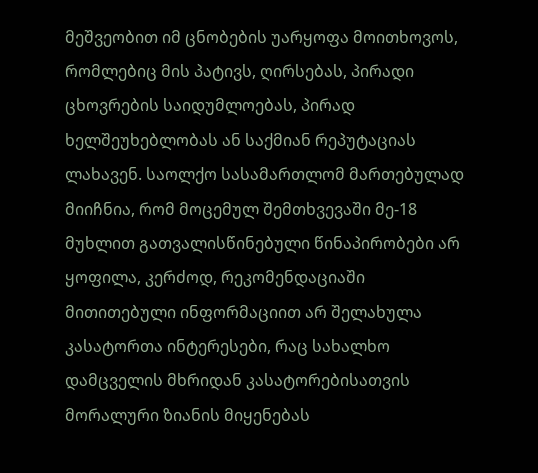მეშვეობით იმ ცნობების უარყოფა მოითხოვოს, რომლებიც მის პატივს, ღირსებას, პირადი ცხოვრების საიდუმლოებას, პირად ხელშეუხებლობას ან საქმიან რეპუტაციას ლახავენ. საოლქო სასამართლომ მართებულად მიიჩნია, რომ მოცემულ შემთხვევაში მე-18 მუხლით გათვალისწინებული წინაპირობები არ ყოფილა, კერძოდ, რეკომენდაციაში მითითებული ინფორმაციით არ შელახულა კასატორთა ინტერესები, რაც სახალხო დამცველის მხრიდან კასატორებისათვის მორალური ზიანის მიყენებას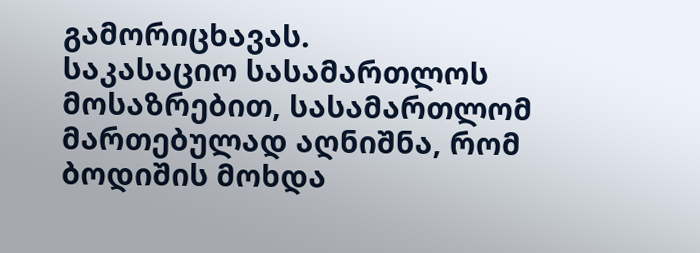გამორიცხავას.
საკასაციო სასამართლოს მოსაზრებით, სასამართლომ მართებულად აღნიშნა, რომ ბოდიშის მოხდა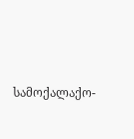სამოქალაქო-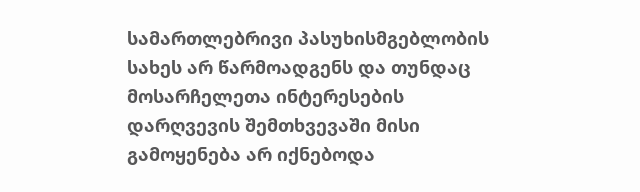სამართლებრივი პასუხისმგებლობის სახეს არ წარმოადგენს და თუნდაც მოსარჩელეთა ინტერესების დარღვევის შემთხვევაში მისი გამოყენება არ იქნებოდა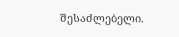შესაძლებელი.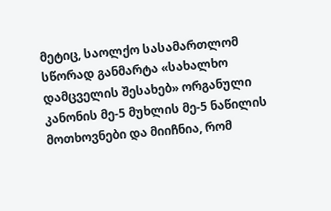მეტიც, საოლქო სასამართლომ სწორად განმარტა «სახალხო დამცველის შესახებ» ორგანული კანონის მე-5 მუხლის მე-5 ნაწილის მოთხოვნები და მიიჩნია, რომ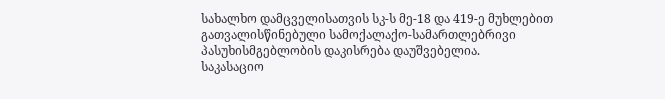სახალხო დამცველისათვის სკ-ს მე-18 და 419-ე მუხლებით გათვალისწინებული სამოქალაქო-სამართლებრივი პასუხისმგებლობის დაკისრება დაუშვებელია.
საკასაციო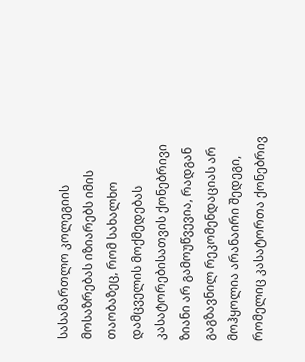სასამართლო კოლეგიის მოსაზრებას იზიარებს იმის თაობაზეც, რომ სახალხო დამცველის მოქმედებას კასატორებისათვის ქონებრივი ზიანი არ გამოუწვევია, რადგან გაგზავნილ რეკომენდაციას არ
მოჰყოლია არანაირი შედეგი, რომელიც კასატორთა ქონებრივ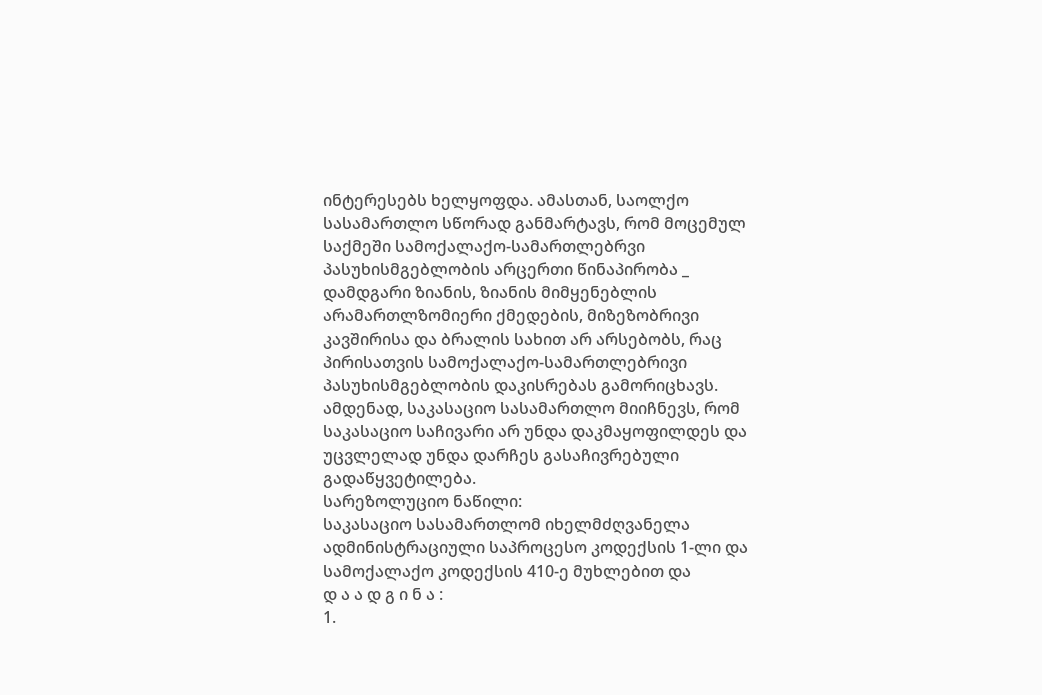ინტერესებს ხელყოფდა. ამასთან, საოლქო სასამართლო სწორად განმარტავს, რომ მოცემულ საქმეში სამოქალაქო-სამართლებრვი პასუხისმგებლობის არცერთი წინაპირობა _ დამდგარი ზიანის, ზიანის მიმყენებლის არამართლზომიერი ქმედების, მიზეზობრივი კავშირისა და ბრალის სახით არ არსებობს, რაც პირისათვის სამოქალაქო-სამართლებრივი პასუხისმგებლობის დაკისრებას გამორიცხავს.
ამდენად, საკასაციო სასამართლო მიიჩნევს, რომ საკასაციო საჩივარი არ უნდა დაკმაყოფილდეს და უცვლელად უნდა დარჩეს გასაჩივრებული გადაწყვეტილება.
სარეზოლუციო ნაწილი:
საკასაციო სასამართლომ იხელმძღვანელა ადმინისტრაციული საპროცესო კოდექსის 1-ლი და სამოქალაქო კოდექსის 410-ე მუხლებით და
დ ა ა დ გ ი ნ ა :
1.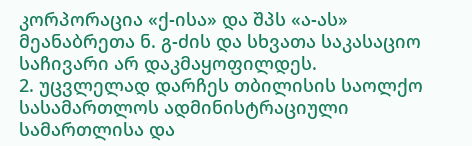კორპორაცია «ქ-ისა» და შპს «ა-ას» მეანაბრეთა ნ. გ-ძის და სხვათა საკასაციო საჩივარი არ დაკმაყოფილდეს.
2. უცვლელად დარჩეს თბილისის საოლქო სასამართლოს ადმინისტრაციული სამართლისა და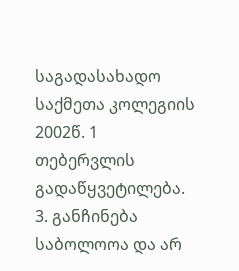საგადასახადო საქმეთა კოლეგიის 2002წ. 1 თებერვლის გადაწყვეტილება.
3. განჩინება საბოლოოა და არ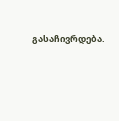გასაჩივრდება.